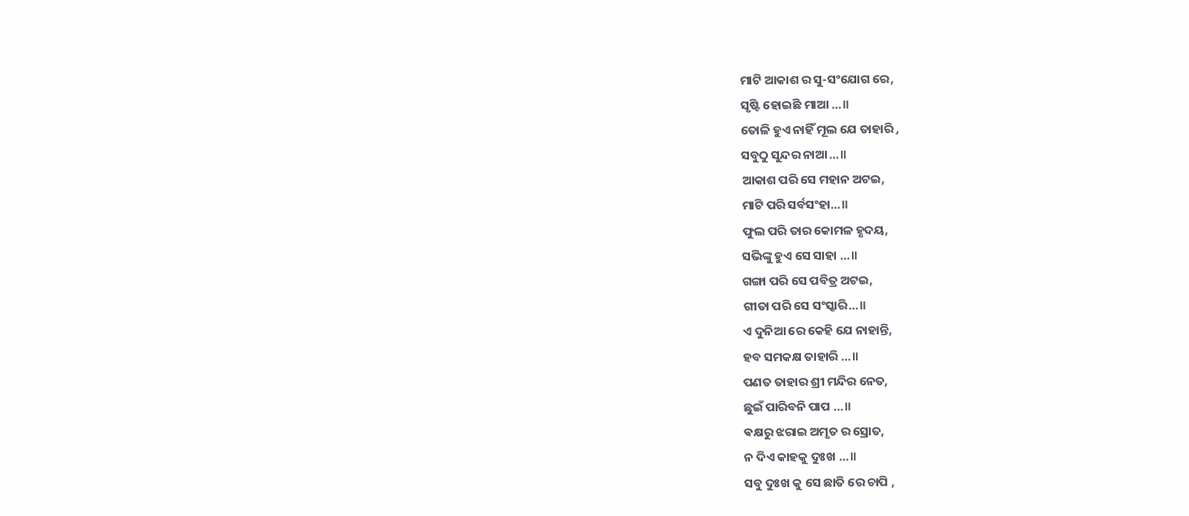ମାଟି ଆକାଶ ର ସୁ-ସଂଯୋଗ ରେ,
ସୃଷ୍ଟି ହୋଇଛି ମାଆ …॥
ତୋଳି ହୁଏ ନାହିଁ ମୂଲ ଯେ ତାହାରି ,
ସବୁଠୁ ସୁନ୍ଦର ନାଆ…॥
ଆକାଶ ପରି ସେ ମହାନ ଅଟଇ,
ମାଟି ପରି ସର୍ବସଂହା…॥
ଫୁଲ ପରି ତାର କୋମଳ ହୃଦୟ,
ସଭିଙ୍କୁ ହୁଏ ସେ ସାହା …॥
ଗଙ୍ଗା ପରି ସେ ପବିତ୍ର ଅଟଇ,
ଗୀତା ପରି ସେ ସଂସ୍କାରି…॥
ଏ ଦୁନିଆ ରେ କେହି ଯେ ନାହାନ୍ତି,
ହବ ସମକକ୍ଷ ତାହାରି …॥
ପଣତ ତାହାର ଶ୍ରୀ ମନ୍ଦିର ନେତ,
ଛୁଇଁ ପାରିବନି ପାପ …॥
ଵକ୍ଷରୁ ଝରାଇ ଅମୃତ ର ସ୍ରୋତ,
ନ ଦିଏ କାହକୁ ଦୁଃଖ …॥
ସବୁ ଦୁଃଖ କୁ ସେ ଛାତି ରେ ଚାପି ,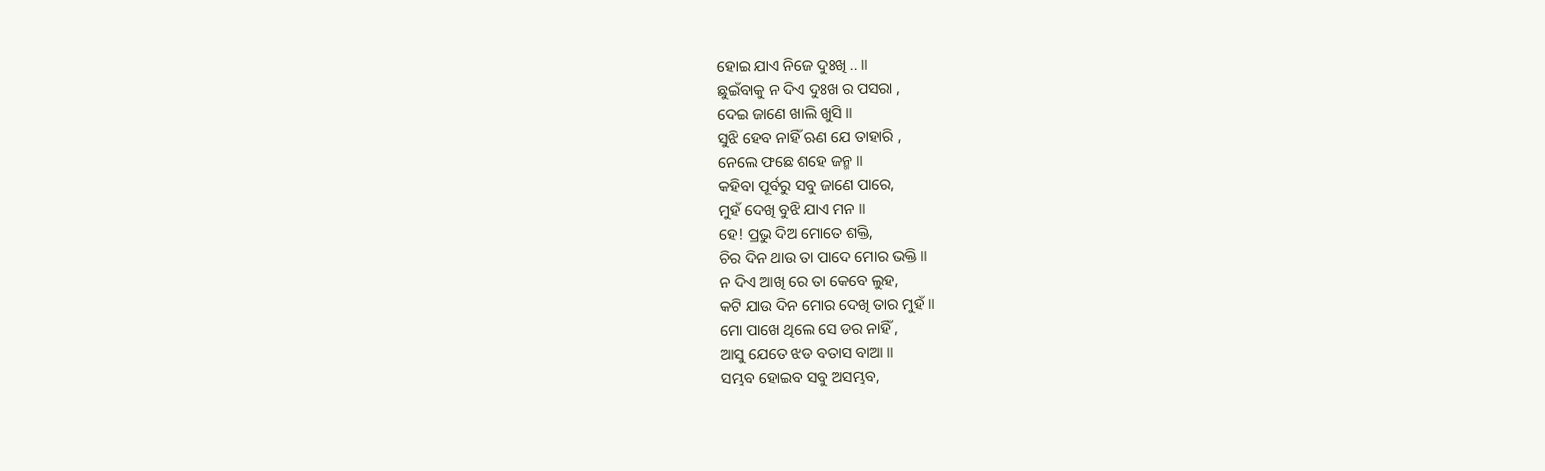ହୋଇ ଯାଏ ନିଜେ ଦୁଃଖି .. ॥
ଛୁଇଁବାକୁ ନ ଦିଏ ଦୁଃଖ ର ପସରା ,
ଦେଇ ଜାଣେ ଖାଲି ଖୁସି ॥
ସୁଝି ହେବ ନାହିଁ ଋଣ ଯେ ତାହାରି ,
ନେଲେ ଫଛେ ଶହେ ଜନ୍ମ ॥
କହିବା ପୂର୍ବରୁ ସବୁ ଜାଣେ ପାରେ,
ମୁହଁ ଦେଖି ବୁଝି ଯାଏ ମନ ॥
ହେ! ପ୍ରଭୁ ଦିଅ ମୋତେ ଶକ୍ତି,
ଚିର ଦିନ ଥାଉ ତା ପାଦେ ମୋର ଭକ୍ତି ॥
ନ ଦିଏ ଆଖି ରେ ତା କେବେ ଲୁହ,
କଟି ଯାଉ ଦିନ ମୋର ଦେଖି ତାର ମୁହଁ ॥
ମୋ ପାଖେ ଥିଲେ ସେ ଡର ନାହିଁ ,
ଆସୁ ଯେତେ ଝଡ ବତାସ ବାଆ ॥
ସମ୍ଭବ ହୋଇବ ସବୁ ଅସମ୍ଭବ,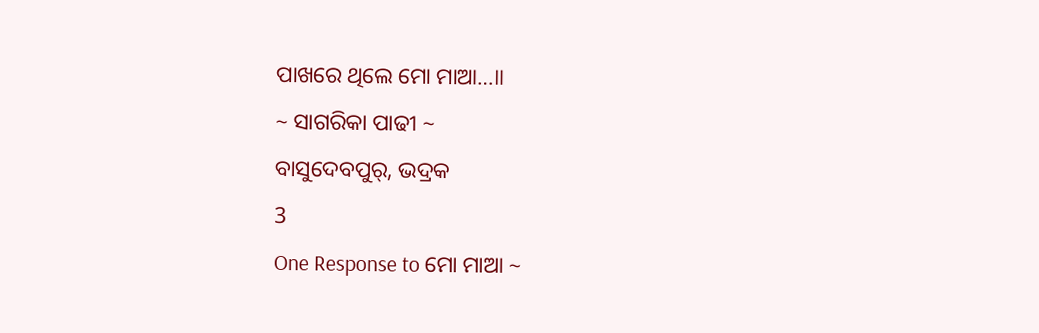ପାଖରେ ଥିଲେ ମୋ ମାଆ…॥
~ ସାଗରିକା ପାଢୀ ~
ବାସୁଦେବପୁର୍, ଭଦ୍ରକ
3
One Response to ମୋ ମାଆ ~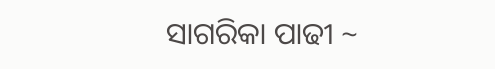ସାଗରିକା ପାଢୀ ~